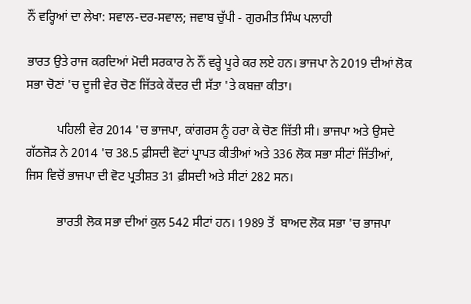ਨੌਂ ਵਰ੍ਹਿਆਂ ਦਾ ਲੇਖਾ: ਸਵਾਲ-ਦਰ-ਸਵਾਲ; ਜਵਾਬ ਚੁੱਪੀ - ਗੁਰਮੀਤ ਸਿੰਘ ਪਲਾਹੀ

ਭਾਰਤ ਉਤੇ ਰਾਜ ਕਰਦਿਆਂ ਮੋਦੀ ਸਰਕਾਰ ਨੇ ਨੌਂ ਵਰ੍ਹੇ ਪੂਰੇ ਕਰ ਲਏ ਹਨ। ਭਾਜਪਾ ਨੇ 2019 ਦੀਆਂ ਲੋਕ ਸਭਾ ਚੋਣਾਂ 'ਚ ਦੂਜੀ ਵੇਰ ਚੋਣ ਜਿੱਤਕੇ ਕੇਂਦਰ ਦੀ ਸੱਤਾ 'ਤੇ ਕਬਜ਼ਾ ਕੀਤਾ।

          ਪਹਿਲੀ ਵੇਰ 2014 'ਚ ਭਾਜਪਾ, ਕਾਂਗਰਸ ਨੂੰ ਹਰਾ ਕੇ ਚੋਣ ਜਿੱਤੀ ਸੀ। ਭਾਜਪਾ ਅਤੇ ਉਸਦੇ ਗੱਠਜੋੜ ਨੇ 2014 'ਚ 38.5 ਫ਼ੀਸਦੀ ਵੋਟਾਂ ਪ੍ਰਾਪਤ ਕੀਤੀਆਂ ਅਤੇ 336 ਲੋਕ ਸਭਾ ਸੀਟਾਂ ਜਿੱਤੀਆਂ, ਜਿਸ ਵਿਚੋਂ ਭਾਜਪਾ ਦੀ ਵੋਟ ਪ੍ਰਤੀਸ਼ਤ 31 ਫ਼ੀਸਦੀ ਅਤੇ ਸੀਟਾਂ 282 ਸਨ।

          ਭਾਰਤੀ ਲੋਕ ਸਭਾ ਦੀਆਂ ਕੁਲ 542 ਸੀਟਾਂ ਹਨ। 1989 ਤੋਂ  ਬਾਅਦ ਲੋਕ ਸਭਾ 'ਚ ਭਾਜਪਾ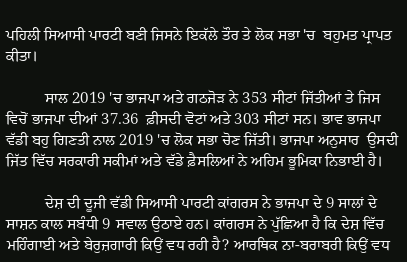ਪਹਿਲੀ ਸਿਆਸੀ ਪਾਰਟੀ ਬਣੀ ਜਿਸਨੇ ਇਕੱਲੇ ਤੌਰ ਤੇ ਲੋਕ ਸਭਾ 'ਚ  ਬਹੁਮਤ ਪ੍ਰਾਪਤ ਕੀਤਾ।

          ਸਾਲ 2019 'ਚ ਭਾਜਪਾ ਅਤੇ ਗਠਜੋੜ ਨੇ 353 ਸੀਟਾਂ ਜਿੱਤੀਆਂ ਤੇ ਜਿਸ ਵਿਚੋਂ ਭਾਜਪਾ ਦੀਆਂ 37.36  ਫ਼ੀਸਦੀ ਵੋਟਾਂ ਅਤੇ 303 ਸੀਟਾਂ ਸਨ। ਭਾਵ ਭਾਜਪਾ ਵੱਡੀ ਬਹੁ ਗਿਣਤੀ ਨਾਲ 2019 'ਚ ਲੋਕ ਸਭਾ ਚੋਣ ਜਿੱਤੀ। ਭਾਜਪਾ ਅਨੁਸਾਰ  ਉਸਦੀ ਜਿੱਤ ਵਿੱਚ ਸਰਕਾਰੀ ਸਕੀਮਾਂ ਅਤੇ ਵੱਡੇ ਫ਼ੈਸਲਿਆਂ ਨੇ ਅਹਿਮ ਭੂਮਿਕਾ ਨਿਭਾਈ ਹੈ।

          ਦੇਸ਼ ਦੀ ਦੂਜੀ ਵੱਡੀ ਸਿਆਸੀ ਪਾਰਟੀ ਕਾਂਗਰਸ ਨੇ ਭਾਜਪਾ ਦੇ 9 ਸਾਲਾਂ ਦੇ ਸਾਸ਼ਨ ਕਾਲ ਸਬੰਧੀ 9 ਸਵਾਲ ਉਠਾਏ ਹਨ। ਕਾਂਗਰਸ ਨੇ ਪੁੱਛਿਆ ਹੈ ਕਿ ਦੇਸ਼ ਵਿੱਚ ਮਹਿੰਗਾਈ ਅਤੇ ਬੇਰੁਜ਼ਗਾਰੀ ਕਿਉਂ ਵਧ ਰਹੀ ਹੈ? ਆਰਥਿਕ ਨਾ-ਬਰਾਬਰੀ ਕਿਉਂ ਵਧ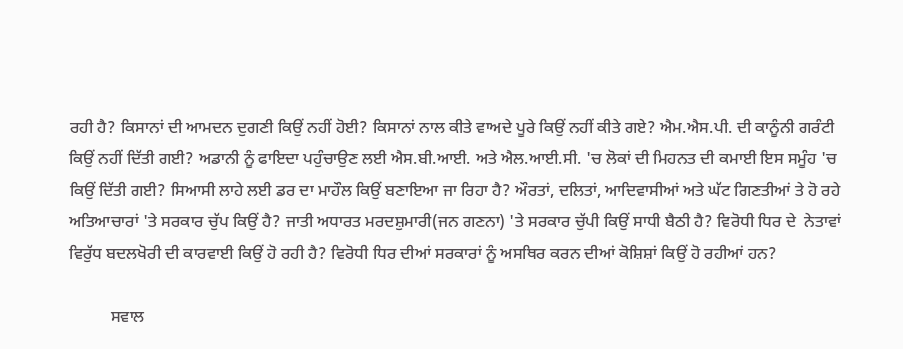ਰਹੀ ਹੈ? ਕਿਸਾਨਾਂ ਦੀ ਆਮਦਨ ਦੁਗਣੀ ਕਿਉਂ ਨਹੀਂ ਹੋਈ? ਕਿਸਾਨਾਂ ਨਾਲ ਕੀਤੇ ਵਾਅਦੇ ਪੂਰੇ ਕਿਉਂ ਨਹੀਂ ਕੀਤੇ ਗਏ? ਐਮ.ਐਸ.ਪੀ. ਦੀ ਕਾਨੂੰਨੀ ਗਰੰਟੀ ਕਿਉਂ ਨਹੀਂ ਦਿੱਤੀ ਗਈ? ਅਡਾਨੀ ਨੂੰ ਫਾਇਦਾ ਪਹੁੰਚਾਉਣ ਲਈ ਐਸ.ਬੀ.ਆਈ. ਅਤੇ ਐਲ.ਆਈ.ਸੀ. 'ਚ ਲੋਕਾਂ ਦੀ ਮਿਹਨਤ ਦੀ ਕਮਾਈ ਇਸ ਸਮੂੰਹ 'ਚ ਕਿਉਂ ਦਿੱਤੀ ਗਈ? ਸਿਆਸੀ ਲਾਹੇ ਲਈ ਡਰ ਦਾ ਮਾਹੌਲ ਕਿਉਂ ਬਣਾਇਆ ਜਾ ਰਿਹਾ ਹੈ? ਔਰਤਾਂ, ਦਲਿਤਾਂ, ਆਦਿਵਾਸੀਆਂ ਅਤੇ ਘੱਟ ਗਿਣਤੀਆਂ ਤੇ ਹੋ ਰਹੇ ਅਤਿਆਚਾਰਾਂ 'ਤੇ ਸਰਕਾਰ ਚੁੱਪ ਕਿਉਂ ਹੈ? ਜਾਤੀ ਅਧਾਰਤ ਮਰਦਸ਼ੁਮਾਰੀ(ਜਨ ਗਣਨਾ) 'ਤੇ ਸਰਕਾਰ ਚੁੱਪੀ ਕਿਉਂ ਸਾਧੀ ਬੈਠੀ ਹੈ? ਵਿਰੋਧੀ ਧਿਰ ਦੇ  ਨੇਤਾਵਾਂ ਵਿਰੁੱਧ ਬਦਲਖੋਰੀ ਦੀ ਕਾਰਵਾਈ ਕਿਉਂ ਹੋ ਰਹੀ ਹੈ? ਵਿਰੋਧੀ ਧਿਰ ਦੀਆਂ ਸਰਕਾਰਾਂ ਨੂੰ ਅਸਥਿਰ ਕਰਨ ਦੀਆਂ ਕੋਸ਼ਿਸ਼ਾਂ ਕਿਉਂ ਹੋ ਰਹੀਆਂ ਹਨ?

          ਸਵਾਲ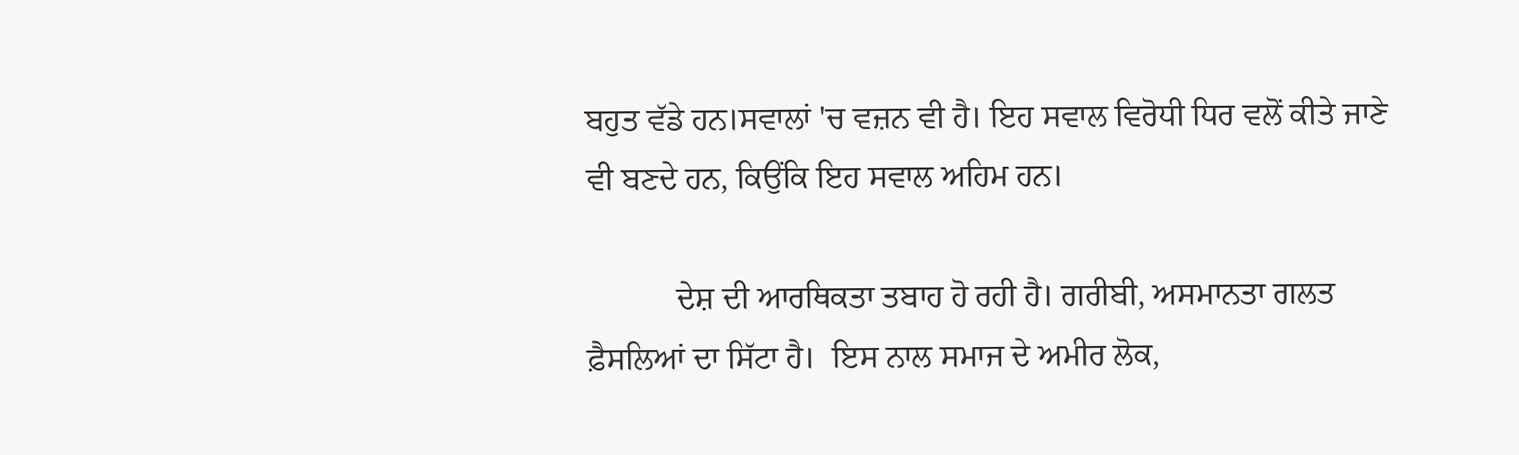ਬਹੁਤ ਵੱਡੇ ਹਨ।ਸਵਾਲਾਂ 'ਚ ਵਜ਼ਨ ਵੀ ਹੈ। ਇਹ ਸਵਾਲ ਵਿਰੋਧੀ ਧਿਰ ਵਲੋਂ ਕੀਤੇ ਜਾਣੇ ਵੀ ਬਣਦੇ ਹਨ, ਕਿਉਂਕਿ ਇਹ ਸਵਾਲ ਅਹਿਮ ਹਨ।

           ਦੇਸ਼ ਦੀ ਆਰਥਿਕਤਾ ਤਬਾਹ ਹੋ ਰਹੀ ਹੈ। ਗਰੀਬੀ, ਅਸਮਾਨਤਾ ਗਲਤ ਫ਼ੈਸਲਿਆਂ ਦਾ ਸਿੱਟਾ ਹੈ।  ਇਸ ਨਾਲ ਸਮਾਜ ਦੇ ਅਮੀਰ ਲੋਕ,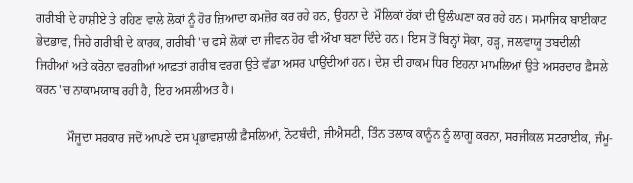ਗਰੀਬੀ ਦੇ ਹਾਸ਼ੀਏ ਤੇ ਰਹਿਣ ਵਾਲੇ ਲੋਕਾਂ ਨੂੰ ਹੋਰ ਜ਼ਿਆਦਾ ਕਮਜ਼ੋਰ ਕਰ ਰਹੇ ਹਨ, ਉਹਨਾ ਦੇ  ਮੌਲਿਕਾਂ ਹੱਕਾਂ ਦੀ ਉਲੰਘਣਾ ਕਰ ਰਹੇ ਹਨ। ਸਮਾਜਿਕ ਬਾਈਕਾਟ ਭੇਦਭਾਵ, ਜਿਹੇ ਗਰੀਬੀ ਦੇ ਕਾਰਕ, ਗਰੀਬੀ 'ਚ ਫਸੇ ਲੋਕਾਂ ਦਾ ਜੀਵਨ ਹੋਰ ਵੀ ਔਖਾ ਬਣਾ ਦਿੰਦੇ ਹਨ। ਇਸ ਤੋਂ ਬਿਨ੍ਹਾਂ ਸੋਕਾ, ਹੜ੍ਹ, ਜਲਵਾਯੂ ਤਬਦੀਲੀ ਜਿਹੀਆਂ ਅਤੇ ਕਰੋਨਾ ਵਰਗੀਆਂ ਆਫ਼ਤਾਂ ਗਰੀਬ ਵਰਗ ਉਤੇ ਵੱਡਾ ਅਸਰ ਪਾਉਂਦੀਆਂ ਹਨ। ਦੇਸ਼ ਦੀ ਹਾਕਮ ਧਿਰ ਇਹਨਾ ਮਾਮਲਿਆਂ ਉਤੇ ਅਸਰਦਾਰ ਫ਼ੈਸਲੇ ਕਰਨ 'ਚ ਨਾਕਾਮਯਾਬ ਰਹੀ ਹੈ, ਇਹ ਅਸਲੀਅਤ ਹੈ।

          ਮੌਜੂਦਾ ਸਰਕਾਰ ਜਦੋਂ ਆਪਣੇ ਦਸ ਪ੍ਰਭਾਵਸ਼ਾਲੀ ਫ਼ੈਸਲਿਆਂ, ਨੋਟਬੰਦੀ, ਜੀਐਸਟੀ, ਤਿੰਨ ਤਲਾਕ ਕਾਨੂੰਨ ਨੂੰ ਲਾਗੂ ਕਰਨਾ, ਸਰਜੀਕਲ ਸਟਰਾਈਕ, ਜੰਮੂ-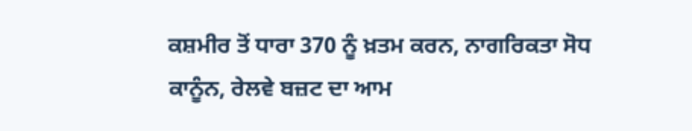ਕਸ਼ਮੀਰ ਤੋਂ ਧਾਰਾ 370 ਨੂੰ ਖ਼ਤਮ ਕਰਨ, ਨਾਗਰਿਕਤਾ ਸੋਧ ਕਾਨੂੰਨ, ਰੇਲਵੇ ਬਜ਼ਟ ਦਾ ਆਮ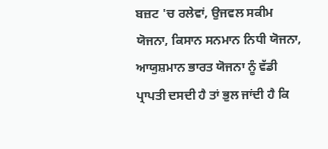ਬਜ਼ਟ 'ਚ ਰਲੇਵਾਂ, ਉਜਵਲ ਸਕੀਮ ਯੋਜਨਾ, ਕਿਸਾਨ ਸਨਮਾਨ ਨਿਧੀ ਯੋਜਨਾ, ਆਯੁਸ਼ਮਾਨ ਭਾਰਤ ਯੋਜਨਾ ਨੂੰ ਵੱਡੀ ਪ੍ਰਾਪਤੀ ਦਸਦੀ ਹੈ ਤਾਂ ਭੁਲ ਜਾਂਦੀ ਹੈ ਕਿ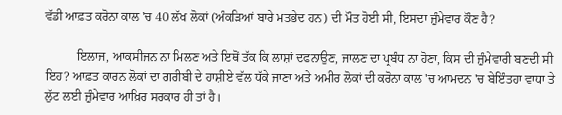ਵੱਡੀ ਆਫ਼ਤ ਕਰੋਨਾ ਕਾਲ 'ਚ 40 ਲੱਖ ਲੋਕਾਂ (ਅੰਕੜਿਆਂ ਬਾਰੇ ਮਤਭੇਦ ਹਨ) ਦੀ ਮੌਤ ਹੋਈ ਸੀ, ਇਸਦਾ ਜ਼ੁੰਮੇਵਾਰ ਕੌਣ ਹੈ?

          ਇਲਾਜ, ਆਕਸੀਜਨ ਨਾ ਮਿਲਣ ਅਤੇ ਇਥੋਂ ਤੱਕ ਕਿ ਲਾਸ਼ਾਂ ਦਫਨਾਉਣ, ਜਾਲਣ ਦਾ ਪ੍ਰਬੰਧ ਨਾ ਹੋਣਾ, ਕਿਸ ਦੀ ਜ਼ੁੰਮੇਵਾਰੀ ਬਣਦੀ ਸੀ ਇਹ? ਆਫ਼ਤ ਕਾਰਨ ਲੋਕਾਂ ਦਾ ਗਰੀਬੀ ਦੇ ਹਾਸ਼ੀਏ ਵੱਲ ਧੱਕੇ ਜਾਣਾ ਅਤੇ ਅਮੀਰ ਲੋਕਾਂ ਦੀ ਕਰੋਨਾ ਕਾਲ 'ਚ ਆਮਦਨ 'ਚ ਬੇਇੰਤਹਾ ਵਾਧਾ ਤੇ ਲੁੱਟ ਲਈ ਜ਼ੁੰਮੇਵਾਰ ਆਖ਼ਿਰ ਸਰਕਾਰ ਹੀ ਤਾਂ ਹੈ।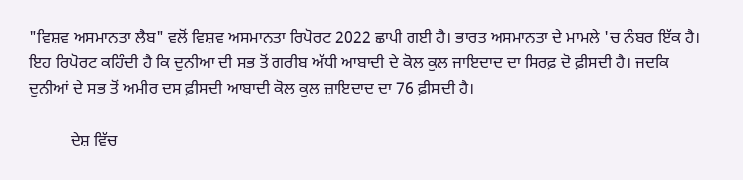"ਵਿਸ਼ਵ ਅਸਮਾਨਤਾ ਲੈਬ" ਵਲੋਂ ਵਿਸ਼ਵ ਅਸਮਾਨਤਾ ਰਿਪੋਰਟ 2022 ਛਾਪੀ ਗਈ ਹੈ। ਭਾਰਤ ਅਸਮਾਨਤਾ ਦੇ ਮਾਮਲੇ 'ਚ ਨੰਬਰ ਇੱਕ ਹੈ। ਇਹ ਰਿਪੋਰਟ ਕਹਿੰਦੀ ਹੈ ਕਿ ਦੁਨੀਆ ਦੀ ਸਭ ਤੋਂ ਗਰੀਬ ਅੱਧੀ ਆਬਾਦੀ ਦੇ ਕੋਲ ਕੁਲ ਜਾਇਦਾਦ ਦਾ ਸਿਰਫ਼ ਦੋ ਫ਼ੀਸਦੀ ਹੈ। ਜਦਕਿ ਦੁਨੀਆਂ ਦੇ ਸਭ ਤੋਂ ਅਮੀਰ ਦਸ ਫ਼ੀਸਦੀ ਆਬਾਦੀ ਕੋਲ ਕੁਲ ਜ਼ਾਇਦਾਦ ਦਾ 76 ਫ਼ੀਸਦੀ ਹੈ।

          ਦੇਸ਼ ਵਿੱਚ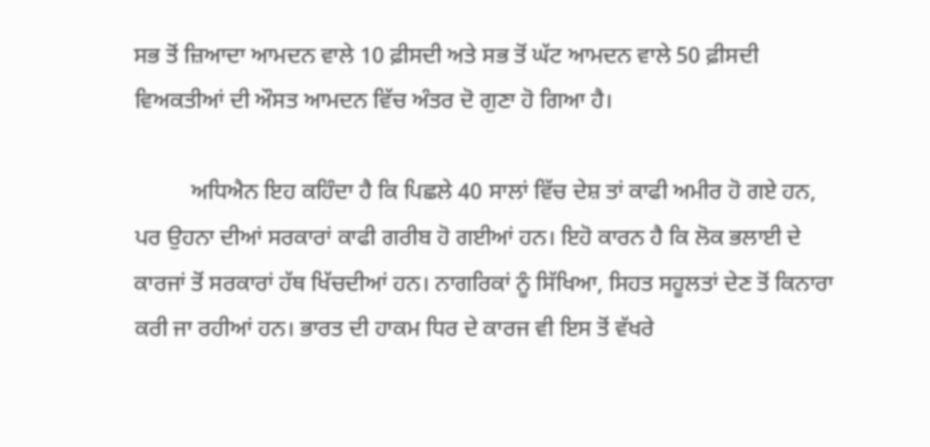ਸਭ ਤੋਂ ਜ਼ਿਆਦਾ ਆਮਦਨ ਵਾਲੇ 10 ਫ਼ੀਸਦੀ ਅਤੇ ਸਭ ਤੋਂ ਘੱਟ ਆਮਦਨ ਵਾਲੇ 50 ਫ਼ੀਸਦੀ ਵਿਅਕਤੀਆਂ ਦੀ ਔਸਤ ਆਮਦਨ ਵਿੱਚ ਅੰਤਰ ਦੋ ਗੁਣਾ ਹੋ ਗਿਆ ਹੈ।

          ਅਧਿਐਨ ਇਹ ਕਹਿੰਦਾ ਹੈ ਕਿ ਪਿਛਲੇ 40 ਸਾਲਾਂ ਵਿੱਚ ਦੇਸ਼ ਤਾਂ ਕਾਫੀ ਅਮੀਰ ਹੋ ਗਏ ਹਨ, ਪਰ ਉਹਨਾ ਦੀਆਂ ਸਰਕਾਰਾਂ ਕਾਫੀ ਗਰੀਬ ਹੋ ਗਈਆਂ ਹਨ। ਇਹੋ ਕਾਰਨ ਹੈ ਕਿ ਲੋਕ ਭਲਾਈ ਦੇ ਕਾਰਜਾਂ ਤੋਂ ਸਰਕਾਰਾਂ ਹੱਥ ਖਿੱਚਦੀਆਂ ਹਨ। ਨਾਗਰਿਕਾਂ ਨੂੰ ਸਿੱਖਿਆ, ਸਿਹਤ ਸਹੂਲਤਾਂ ਦੇਣ ਤੋਂ ਕਿਨਾਰਾ ਕਰੀ ਜਾ ਰਹੀਆਂ ਹਨ। ਭਾਰਤ ਦੀ ਹਾਕਮ ਧਿਰ ਦੇ ਕਾਰਜ ਵੀ ਇਸ ਤੋਂ ਵੱਖਰੇ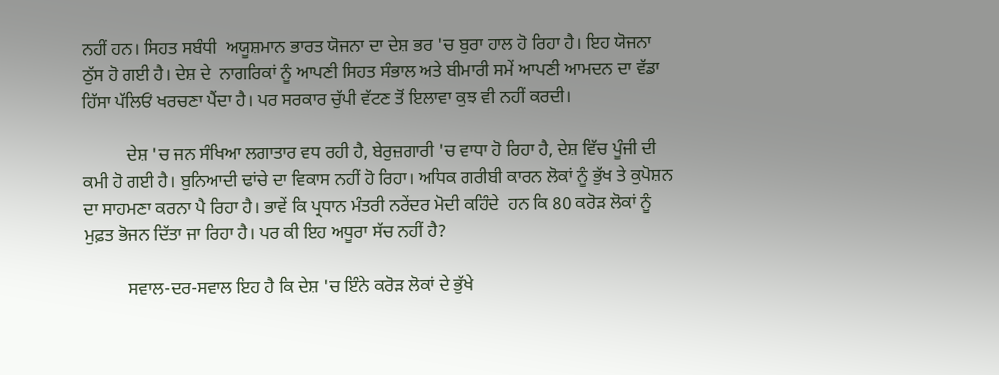ਨਹੀਂ ਹਨ। ਸਿਹਤ ਸਬੰਧੀ  ਅਯੂਸ਼ਮਾਨ ਭਾਰਤ ਯੋਜਨਾ ਦਾ ਦੇਸ਼ ਭਰ 'ਚ ਬੁਰਾ ਹਾਲ ਹੋ ਰਿਹਾ ਹੈ। ਇਹ ਯੋਜਨਾ ਠੁੱਸ ਹੋ ਗਈ ਹੈ। ਦੇਸ਼ ਦੇ  ਨਾਗਰਿਕਾਂ ਨੂੰ ਆਪਣੀ ਸਿਹਤ ਸੰਭਾਲ ਅਤੇ ਬੀਮਾਰੀ ਸਮੇਂ ਆਪਣੀ ਆਮਦਨ ਦਾ ਵੱਡਾ ਹਿੱਸਾ ਪੱਲਿਓਂ ਖਰਚਣਾ ਪੈਂਦਾ ਹੈ। ਪਰ ਸਰਕਾਰ ਚੁੱਪੀ ਵੱਟਣ ਤੋਂ ਇਲਾਵਾ ਕੁਝ ਵੀ ਨਹੀਂ ਕਰਦੀ।

          ਦੇਸ਼ 'ਚ ਜਨ ਸੰਖਿਆ ਲਗਾਤਾਰ ਵਧ ਰਹੀ ਹੈ, ਬੇਰੁਜ਼ਗਾਰੀ 'ਚ ਵਾਧਾ ਹੋ ਰਿਹਾ ਹੈ, ਦੇਸ਼ ਵਿੱਚ ਪੂੰਜੀ ਦੀ ਕਮੀ ਹੋ ਗਈ ਹੈ। ਬੁਨਿਆਦੀ ਢਾਂਚੇ ਦਾ ਵਿਕਾਸ ਨਹੀਂ ਹੋ ਰਿਹਾ। ਅਧਿਕ ਗਰੀਬੀ ਕਾਰਨ ਲੋਕਾਂ ਨੂੰ ਭੁੱਖ ਤੇ ਕੁਪੋਸ਼ਨ ਦਾ ਸਾਹਮਣਾ ਕਰਨਾ ਪੈ ਰਿਹਾ ਹੈ। ਭਾਵੇਂ ਕਿ ਪ੍ਰਧਾਨ ਮੰਤਰੀ ਨਰੇਂਦਰ ਮੋਦੀ ਕਹਿੰਦੇ  ਹਨ ਕਿ 80 ਕਰੋੜ ਲੋਕਾਂ ਨੂੰ ਮੁਫ਼ਤ ਭੋਜਨ ਦਿੱਤਾ ਜਾ ਰਿਹਾ ਹੈ। ਪਰ ਕੀ ਇਹ ਅਧੂਰਾ ਸੱਚ ਨਹੀਂ ਹੈ?

          ਸਵਾਲ-ਦਰ-ਸਵਾਲ ਇਹ ਹੈ ਕਿ ਦੇਸ਼ 'ਚ ਇੰਨੇ ਕਰੋੜ ਲੋਕਾਂ ਦੇ ਭੁੱਖੇ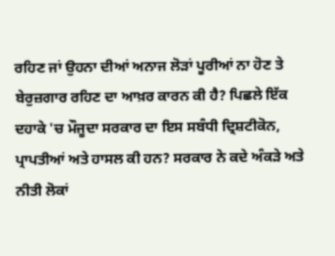ਰਹਿਣ ਜਾਂ ਉਹਨਾ ਦੀਆਂ ਅਨਾਜ ਲੋੜਾਂ ਪੂਰੀਆਂ ਨਾ ਹੋਣ ਤੇ ਬੇਰੁਜ਼ਗਾਰ ਰਹਿਣ ਦਾ ਆਖ਼ਰ ਕਾਰਨ ਕੀ ਹੈ? ਪਿਛਲੇ ਇੱਕ ਦਹਾਕੇ 'ਚ ਮੌਜੂਦਾ ਸਰਕਾਰ ਦਾ ਇਸ ਸਬੰਧੀ ਦ੍ਰਿਸ਼ਟੀਕੋਨ, ਪ੍ਰਾਪਤੀਆਂ ਅਤੇ ਹਾਸਲ ਕੀ ਹਨ? ਸਰਕਾਰ ਨੇ ਕਦੇ ਅੰਕੜੇ ਅਤੇ ਨੀਤੀ ਲੋਕਾਂ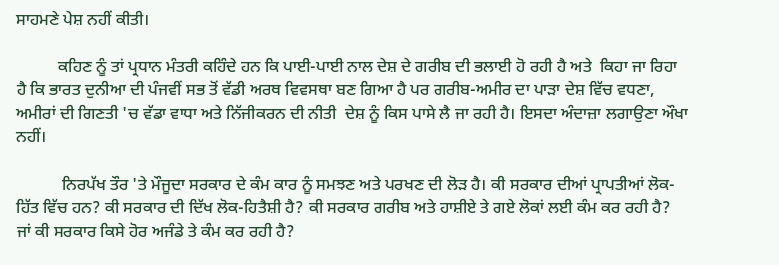ਸਾਹਮਣੇ ਪੇਸ਼ ਨਹੀਂ ਕੀਤੀ।

          ਕਹਿਣ ਨੂੰ ਤਾਂ ਪ੍ਰਧਾਨ ਮੰਤਰੀ ਕਹਿੰਦੇ ਹਨ ਕਿ ਪਾਈ-ਪਾਈ ਨਾਲ ਦੇਸ਼ ਦੇ ਗਰੀਬ ਦੀ ਭਲਾਈ ਹੋ ਰਹੀ ਹੈ ਅਤੇ  ਕਿਹਾ ਜਾ ਰਿਹਾ ਹੈ ਕਿ ਭਾਰਤ ਦੁਨੀਆ ਦੀ ਪੰਜਵੀਂ ਸਭ ਤੋਂ ਵੱਡੀ ਅਰਥ ਵਿਵਸਥਾ ਬਣ ਗਿਆ ਹੈ ਪਰ ਗਰੀਬ-ਅਮੀਰ ਦਾ ਪਾੜਾ ਦੇਸ਼ ਵਿੱਚ ਵਧਣਾ, ਅਮੀਰਾਂ ਦੀ ਗਿਣਤੀ 'ਚ ਵੱਡਾ ਵਾਧਾ ਅਤੇ ਨਿੱਜੀਕਰਨ ਦੀ ਨੀਤੀ  ਦੇਸ਼ ਨੂੰ ਕਿਸ ਪਾਸੇ ਲੈ ਜਾ ਰਹੀ ਹੈ। ਇਸਦਾ ਅੰਦਾਜ਼ਾ ਲਗਾਉਣਾ ਔਖਾ ਨਹੀਂ।

           ਨਿਰਪੱਖ ਤੌਰ 'ਤੇ ਮੌਜੂਦਾ ਸਰਕਾਰ ਦੇ ਕੰਮ ਕਾਰ ਨੂੰ ਸਮਝਣ ਅਤੇ ਪਰਖਣ ਦੀ ਲੋੜ ਹੈ। ਕੀ ਸਰਕਾਰ ਦੀਆਂ ਪ੍ਰਾਪਤੀਆਂ ਲੋਕ-ਹਿੱਤ ਵਿੱਚ ਹਨ? ਕੀ ਸਰਕਾਰ ਦੀ ਦਿੱਖ ਲੋਕ-ਹਿਤੈਸ਼ੀ ਹੈ? ਕੀ ਸਰਕਾਰ ਗਰੀਬ ਅਤੇ ਹਾਸ਼ੀਏ ਤੇ ਗਏ ਲੋਕਾਂ ਲਈ ਕੰਮ ਕਰ ਰਹੀ ਹੈ? ਜਾਂ ਕੀ ਸਰਕਾਰ ਕਿਸੇ ਹੋਰ ਅਜੰਡੇ ਤੇ ਕੰਮ ਕਰ ਰਹੀ ਹੈ?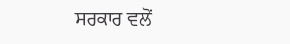ਸਰਕਾਰ ਵਲੋਂ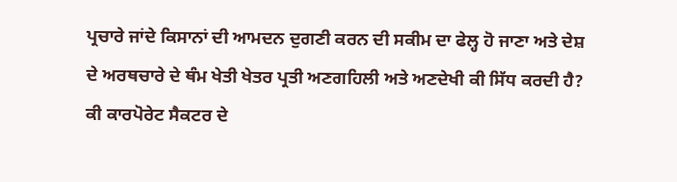ਪ੍ਰਚਾਰੇ ਜਾਂਦੇ ਕਿਸਾਨਾਂ ਦੀ ਆਮਦਨ ਦੁਗਣੀ ਕਰਨ ਦੀ ਸਕੀਮ ਦਾ ਫੇਲ੍ਹ ਹੋ ਜਾਣਾ ਅਤੇ ਦੇਸ਼ ਦੇ ਅਰਥਚਾਰੇ ਦੇ ਥੰਮ ਖੇਤੀ ਖੇਤਰ ਪ੍ਰਤੀ ਅਣਗਹਿਲੀ ਅਤੇ ਅਣਦੇਖੀ ਕੀ ਸਿੱਧ ਕਰਦੀ ਹੈ? ਕੀ ਕਾਰਪੋਰੇਟ ਸੈਕਟਰ ਦੇ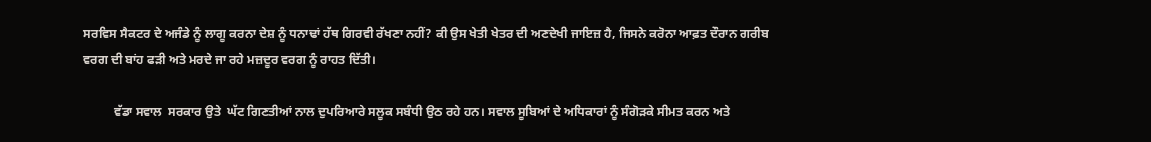ਸਰਵਿਸ ਸੈਕਟਰ ਦੇ ਅਜੰਡੇ ਨੂੰ ਲਾਗੂ ਕਰਨਾ ਦੇਸ਼ ਨੂੰ ਧਨਾਢਾਂ ਹੱਥ ਗਿਰਵੀ ਰੱਖਣਾ ਨਹੀਂ? ਕੀ ਉਸ ਖੇਤੀ ਖੇਤਰ ਦੀ ਅਣਦੇਖੀ ਜਾਇਜ਼ ਹੈ, ਜਿਸਨੇ ਕਰੋਨਾ ਆਫ਼ਤ ਦੌਰਾਨ ਗਰੀਬ ਵਰਗ ਦੀ ਬਾਂਹ ਫੜੀ ਅਤੇ ਮਰਦੇ ਜਾ ਰਹੇ ਮਜ਼ਦੂਰ ਵਰਗ ਨੂੰ ਰਾਹਤ ਦਿੱਤੀ।

          ਵੱਡਾ ਸਵਾਲ  ਸਰਕਾਰ ਉਤੇ  ਘੱਟ ਗਿਣਤੀਆਂ ਨਾਲ ਦੁਪਰਿਆਰੇ ਸਲੂਕ ਸਬੰਧੀ ਉਠ ਰਹੇ ਹਨ। ਸਵਾਲ ਸੂਬਿਆਂ ਦੇ ਅਧਿਕਾਰਾਂ ਨੂੰ ਸੰਗੋੜਕੇ ਸੀਮਤ ਕਰਨ ਅਤੇ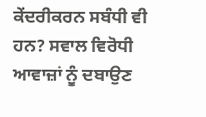ਕੇਂਦਰੀਕਰਨ ਸਬੰਧੀ ਵੀ ਹਨ? ਸਵਾਲ ਵਿਰੋਧੀ ਆਵਾਜ਼ਾਂ ਨੂੰ ਦਬਾਉਣ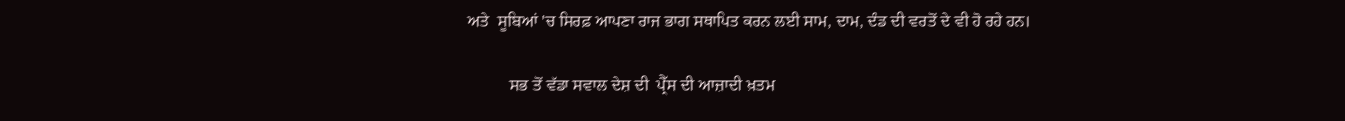ਅਤੇ  ਸੂਬਿਆਂ 'ਚ ਸਿਰਫ਼ ਆਪਣਾ ਰਾਜ ਭਾਗ ਸਥਾਪਿਤ ਕਰਨ ਲਈ ਸਾਮ, ਦਾਮ, ਦੰਡ ਦੀ ਵਰਤੋਂ ਦੇ ਵੀ ਹੋ ਰਹੇ ਹਨ।

          ਸਭ ਤੋਂ ਵੱਡਾ ਸਵਾਲ ਦੇਸ਼ ਦੀ  ਪ੍ਰੈੱਸ ਦੀ ਆਜ਼ਾਦੀ ਖ਼ਤਮ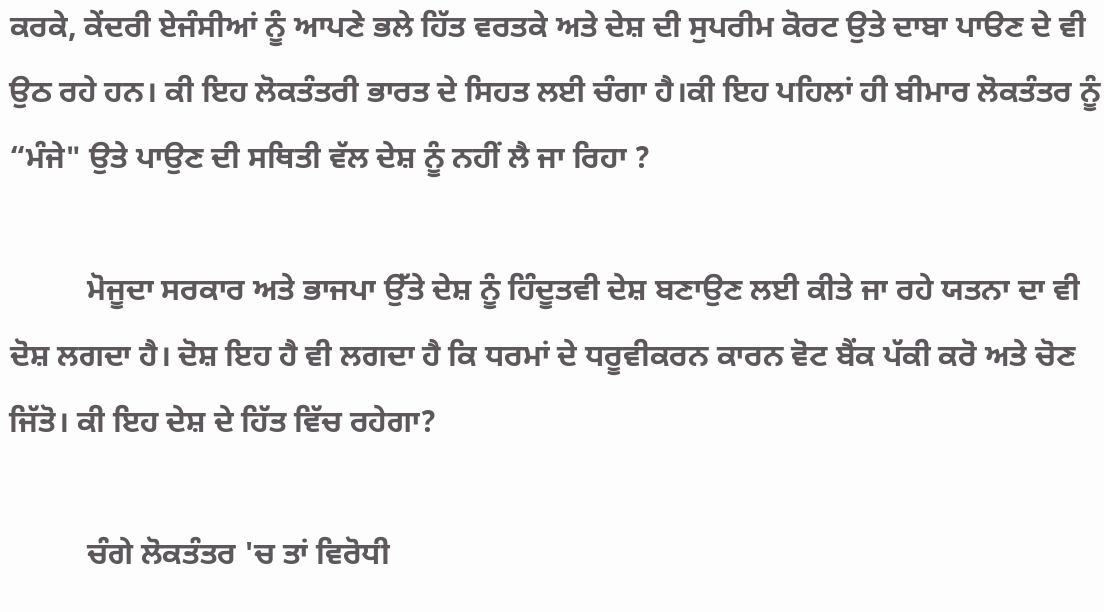ਕਰਕੇ, ਕੇਂਦਰੀ ਏਜੰਸੀਆਂ ਨੂੰ ਆਪਣੇ ਭਲੇ ਹਿੱਤ ਵਰਤਕੇ ਅਤੇ ਦੇਸ਼ ਦੀ ਸੁਪਰੀਮ ਕੋਰਟ ਉਤੇ ਦਾਬਾ ਪਾੳਣ ਦੇ ਵੀ ਉਠ ਰਹੇ ਹਨ। ਕੀ ਇਹ ਲੋਕਤੰਤਰੀ ਭਾਰਤ ਦੇ ਸਿਹਤ ਲਈ ਚੰਗਾ ਹੈ।ਕੀ ਇਹ ਪਹਿਲਾਂ ਹੀ ਬੀਮਾਰ ਲੋਕਤੰਤਰ ਨੂੰ “ਮੰਜੇ" ਉਤੇ ਪਾਉਣ ਦੀ ਸਥਿਤੀ ਵੱਲ ਦੇਸ਼ ਨੂੰ ਨਹੀਂ ਲੈ ਜਾ ਰਿਹਾ ?

          ਮੋਜੂਦਾ ਸਰਕਾਰ ਅਤੇ ਭਾਜਪਾ ਉੱਤੇ ਦੇਸ਼ ਨੂੰ ਹਿੰਦੂਤਵੀ ਦੇਸ਼ ਬਣਾਉਣ ਲਈ ਕੀਤੇ ਜਾ ਰਹੇ ਯਤਨਾ ਦਾ ਵੀ ਦੋਸ਼ ਲਗਦਾ ਹੈ। ਦੋਸ਼ ਇਹ ਹੈ ਵੀ ਲਗਦਾ ਹੈ ਕਿ ਧਰਮਾਂ ਦੇ ਧਰੂਵੀਕਰਨ ਕਾਰਨ ਵੋਟ ਬੈਂਕ ਪੱਕੀ ਕਰੋ ਅਤੇ ਚੋਣ ਜਿੱਤੋ। ਕੀ ਇਹ ਦੇਸ਼ ਦੇ ਹਿੱਤ ਵਿੱਚ ਰਹੇਗਾ?

          ਚੰਗੇ ਲੋਕਤੰਤਰ 'ਚ ਤਾਂ ਵਿਰੋਧੀ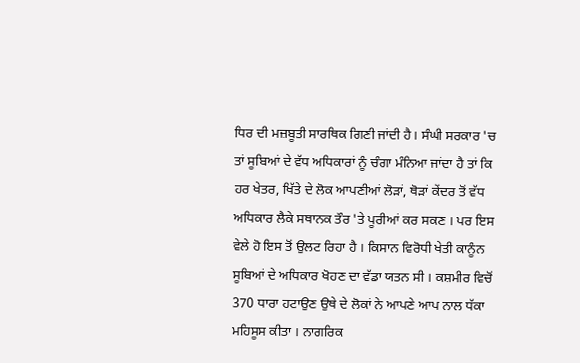ਧਿਰ ਦੀ ਮਜ਼ਬੂਤੀ ਸਾਰਥਿਕ ਗਿਣੀ ਜਾਂਦੀ ਹੈ। ਸੰਘੀ ਸਰਕਾਰ 'ਚ ਤਾਂ ਸੂਬਿਆਂ ਦੇ ਵੱਧ ਅਧਿਕਾਰਾਂ ਨੂੰ ਚੰਗਾ ਮੰਨਿਆ ਜਾਂਦਾ ਹੈ ਤਾਂ ਕਿ ਹਰ ਖੇਤਰ, ਖਿੱਤੇ ਦੇ ਲੋਕ ਆਪਣੀਆਂ ਲੋੜਾਂ, ਥੋੜਾਂ ਕੇਂਦਰ ਤੋਂ ਵੱਧ ਅਧਿਕਾਰ ਲੈਕੇ ਸਥਾਨਕ ਤੌਰ 'ਤੇ ਪੂਰੀਆਂ ਕਰ ਸਕਣ । ਪਰ ਇਸ ਵੇਲੇ ਹੋ ਇਸ ਤੋਂ ਉਲਟ ਰਿਹਾ ਹੈ । ਕਿਸਾਨ ਵਿਰੋਧੀ ਖੇਤੀ ਕਾਨੂੰਨ ਸੂਬਿਆਂ ਦੇ ਅਧਿਕਾਰ ਖੋਹਣ ਦਾ ਵੱਡਾ ਯਤਨ ਸੀ । ਕਸ਼ਮੀਰ ਵਿਚੋਂ 370 ਧਾਰਾ ਹਟਾਉਣ ਉਥੇ ਦੇ ਲੋਕਾਂ ਨੇ ਆਪਣੇ ਆਪ ਨਾਲ ਧੱਕਾ ਮਹਿਸੂਸ ਕੀਤਾ । ਨਾਗਰਿਕ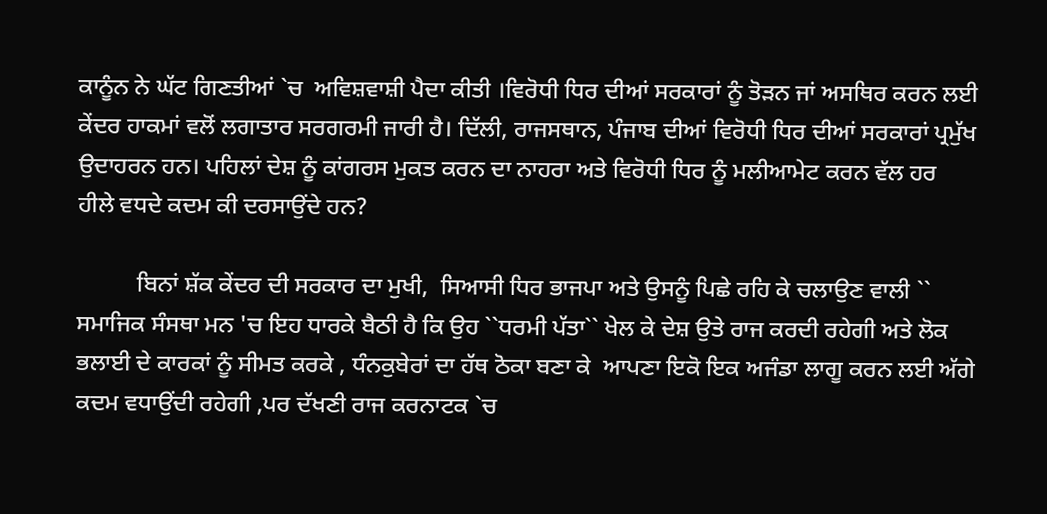ਕਾਨੂੰਨ ਨੇ ਘੱਟ ਗਿਣਤੀਆਂ `ਚ  ਅਵਿਸ਼ਵਾਸ਼ੀ ਪੈਦਾ ਕੀਤੀ ।ਵਿਰੋਧੀ ਧਿਰ ਦੀਆਂ ਸਰਕਾਰਾਂ ਨੂੰ ਤੋੜਨ ਜਾਂ ਅਸਥਿਰ ਕਰਨ ਲਈ ਕੇਂਦਰ ਹਾਕਮਾਂ ਵਲੋਂ ਲਗਾਤਾਰ ਸਰਗਰਮੀ ਜਾਰੀ ਹੈ। ਦਿੱਲੀ, ਰਾਜਸਥਾਨ, ਪੰਜਾਬ ਦੀਆਂ ਵਿਰੋਧੀ ਧਿਰ ਦੀਆਂ ਸਰਕਾਰਾਂ ਪ੍ਰਮੁੱਖ ਉਦਾਹਰਨ ਹਨ। ਪਹਿਲਾਂ ਦੇਸ਼ ਨੂੰ ਕਾਂਗਰਸ ਮੁਕਤ ਕਰਨ ਦਾ ਨਾਹਰਾ ਅਤੇ ਵਿਰੋਧੀ ਧਿਰ ਨੂੰ ਮਲੀਆਮੇਟ ਕਰਨ ਵੱਲ ਹਰ ਹੀਲੇ ਵਧਦੇ ਕਦਮ ਕੀ ਦਰਸਾਉਂਦੇ ਹਨ?

          ਬਿਨਾਂ ਸ਼ੱਕ ਕੇਂਦਰ ਦੀ ਸਰਕਾਰ ਦਾ ਮੁਖੀ,  ਸਿਆਸੀ ਧਿਰ ਭਾਜਪਾ ਅਤੇ ਉਸਨੂੰ ਪਿਛੇ ਰਹਿ ਕੇ ਚਲਾਉਣ ਵਾਲੀ `` ਸਮਾਜਿਕ ਸੰਸਥਾ ਮਨ 'ਚ ਇਹ ਧਾਰਕੇ ਬੈਠੀ ਹੈ ਕਿ ਉਹ ``ਧਰਮੀ ਪੱਤਾ`` ਖੇਲ ਕੇ ਦੇਸ਼ ਉਤੇ ਰਾਜ ਕਰਦੀ ਰਹੇਗੀ ਅਤੇ ਲੋਕ ਭਲਾਈ ਦੇ ਕਾਰਕਾਂ ਨੂੰ ਸੀਮਤ ਕਰਕੇ , ਧੰਨਕੁਬੇਰਾਂ ਦਾ ਹੱਥ ਠੋਕਾ ਬਣਾ ਕੇ  ਆਪਣਾ ਇਕੋ ਇਕ ਅਜੰਡਾ ਲਾਗੂ ਕਰਨ ਲਈ ਅੱਗੇ ਕਦਮ ਵਧਾਉਂਦੀ ਰਹੇਗੀ ,ਪਰ ਦੱਖਣੀ ਰਾਜ ਕਰਨਾਟਕ `ਚ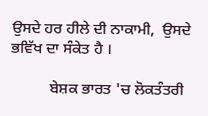ਉਸਦੇ ਹਰ ਹੀਲੇ ਦੀ ਨਾਕਾਮੀ,  ਉਸਦੇ ਭਵਿੱਖ ਦਾ ਸੰਕੇਤ ਹੈ ।

          ਬੇਸ਼ਕ ਭਾਰਤ 'ਚ ਲੋਕਤੰਤਰੀ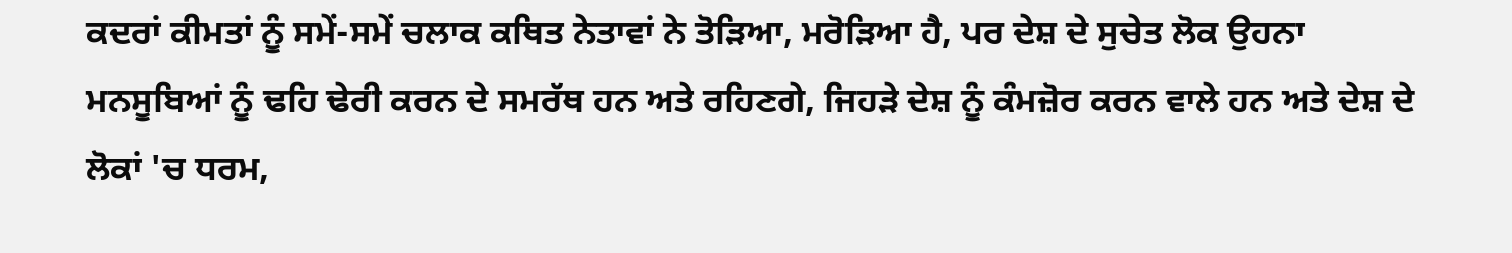ਕਦਰਾਂ ਕੀਮਤਾਂ ਨੂੰ ਸਮੇਂ-ਸਮੇਂ ਚਲਾਕ ਕਥਿਤ ਨੇਤਾਵਾਂ ਨੇ ਤੋੜਿਆ, ਮਰੋੜਿਆ ਹੈ, ਪਰ ਦੇਸ਼ ਦੇ ਸੁਚੇਤ ਲੋਕ ਉਹਨਾ ਮਨਸੂਬਿਆਂ ਨੂੰ ਢਹਿ ਢੇਰੀ ਕਰਨ ਦੇ ਸਮਰੱਥ ਹਨ ਅਤੇ ਰਹਿਣਗੇ, ਜਿਹੜੇ ਦੇਸ਼ ਨੂੰ ਕੰਮਜ਼ੋਰ ਕਰਨ ਵਾਲੇ ਹਨ ਅਤੇ ਦੇਸ਼ ਦੇ ਲੋਕਾਂ 'ਚ ਧਰਮ,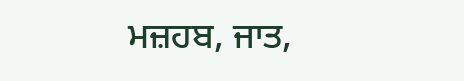ਮਜ਼ਹਬ, ਜਾਤ,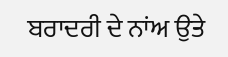ਬਰਾਦਰੀ ਦੇ ਨਾਂਅ ਉਤੇ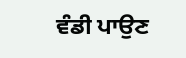ਵੰਡੀ ਪਾਉਣ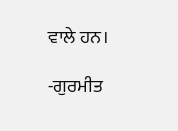ਵਾਲੇ ਹਨ।

-ਗੁਰਮੀਤ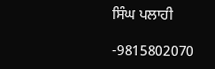ਸਿੰਘ ਪਲਾਹੀ

-9815802070